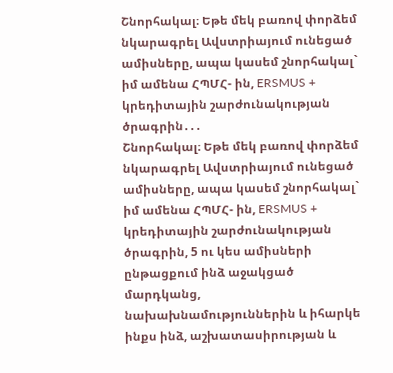Շնորհակալ։ Եթե մեկ բառով փորձեմ նկարագրել Ավստրիայում ունեցած ամիսները, ապա կասեմ շնորհակալ` իմ ամենա ՀՊՄՀ- ին, ERSMUS + կրեդիտային շարժունակության ծրագրին․․․
Շնորհակալ։ Եթե մեկ բառով փորձեմ նկարագրել Ավստրիայում ունեցած ամիսները, ապա կասեմ շնորհակալ` իմ ամենա ՀՊՄՀ- ին, ERSMUS + կրեդիտային շարժունակության ծրագրին, 5 ու կես ամիսների ընթացքում ինձ աջակցած մարդկանց, նախախնամություններին և իհարկե ինքս ինձ, աշխատասիրության և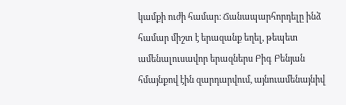կամքի ուժի համար։ Ճանապարհորդելը ինձ համար միշտ է երազանք եղել, թեպետ ամենալուսավոր երազներս Բիգ Բենյան հմայնքով էին զարդարվում, այնուամենայնիվ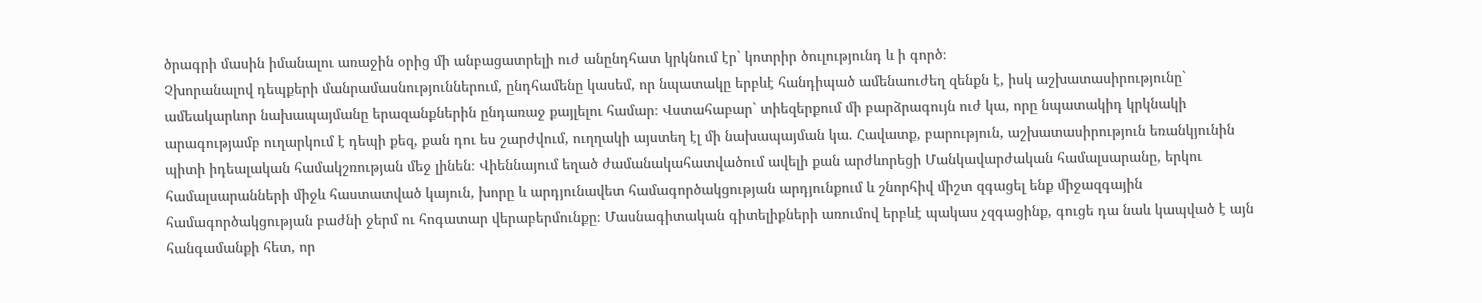ծրագրի մասին իմանալու առաջին օրից մի անբացատրելի ուժ անընդհատ կրկնում էր` կոտրիր ծուլությունդ և ի գործ։
Չխորանալով դեպքերի մանրամասնություններում, ընդհամենը կասեմ, որ նպատակը երբևէ հանդիպած ամենաուժեղ զենքն է, իսկ աշխատասիրությունը` ամեակարևոր նախապայմանը երազանքներին ընդառաջ քայլելու համար։ Վստահաբար` տիեզերքում մի բարձրագույն ուժ կա, որը նպատակիդ կրկնակի արագությամբ ուղարկում է դեպի քեզ, քան դու ես շարժվում, ուղղակի այստեղ էլ մի նախապայման կա. Հավատք, բարություն, աշխատասիրություն եռանկյունին պիտի իդեալական համակշռության մեջ լինեն։ Վիեննայում եղած ժամանակահատվածում ավելի քան արժևորեցի Մանկավարժական համալսարանը, երկու համալսարանների միջև հաստատված կայուն, խորը և արդյունավետ համագործակցության արդյունքում և շնորհիվ միշտ զգացել ենք միջազգային համագործակցության բաժնի ջերմ ու հոգատար վերաբերմունքը։ Մասնագիտական գիտելիքների առումով երբևէ պակաս չզգացինք, գուցե դա նաև կապված է այն հանգամանքի հետ, որ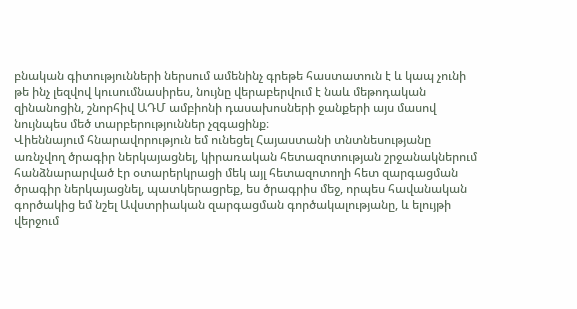բնական գիտությունների ներսում ամենինչ գրեթե հաստատուն է և կապ չունի թե ինչ լեզվով կուսումնասիրես, նույնը վերաբերվում է նաև մեթոդական զինանոցին, շնորհիվ ԱԴՄ ամբիոնի դասախոսների ջանքերի այս մասով նույնպես մեծ տարբերություններ չզգացինք։
Վիեննայում հնարավորություն եմ ունեցել Հայաստանի տնտնեսությանը առնչվող ծրագիր ներկայացնել, կիրառական հետազոտության շրջանակներում հանձնարարված էր օտարերկրացի մեկ այլ հետազոտողի հետ զարգացման ծրագիր ներկայացնել, պատկերացրեք, ես ծրագրիս մեջ, որպես հավանական գործակից եմ նշել Ավստրիական զարգացման գործակալությանը, և ելույթի վերջում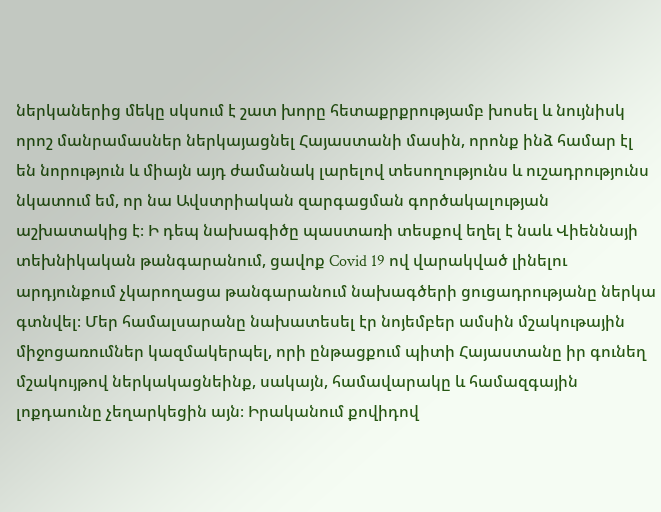ներկաներից մեկը սկսում է շատ խորը հետաքրքրությամբ խոսել և նույնիսկ որոշ մանրամասներ ներկայացնել Հայաստանի մասին, որոնք ինձ համար էլ են նորություն և միայն այդ ժամանակ լարելով տեսողությունս և ուշադրությունս նկատում եմ, որ նա Ավստրիական զարգացման գործակալության աշխատակից է։ Ի դեպ նախագիծը պաստառի տեսքով եղել է նաև Վիեննայի տեխնիկական թանգարանում, ցավոք Covid 19 ով վարակված լինելու արդյունքում չկարողացա թանգարանում նախագծերի ցուցադրությանը ներկա գտնվել։ Մեր համալսարանը նախատեսել էր նոյեմբեր ամսին մշակութային միջոցառումներ կազմակերպել, որի ընթացքում պիտի Հայաստանը իր գունեղ մշակույթով ներկակացնեինք, սակայն, համավարակը և համազգային լոքդաունը չեղարկեցին այն։ Իրականում քովիդով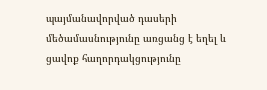պայմանավորված դասերի մեծամասնությունը առցանց է եղել և ցավոք հաղորդակցությունը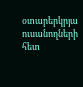օտարերկրյա ուսանողների հետ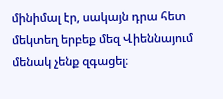մինիմալ էր, սակայն դրա հետ մեկտեղ երբեք մեզ Վիեննայում մենակ չենք զգացել։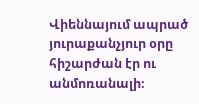Վիեննայում ապրած յուրաքանչյուր օրը հիշարժան էր ու անմոռանալի։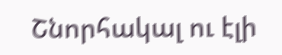Շնորհակալ ու էլի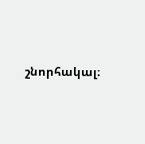շնորհակալ։